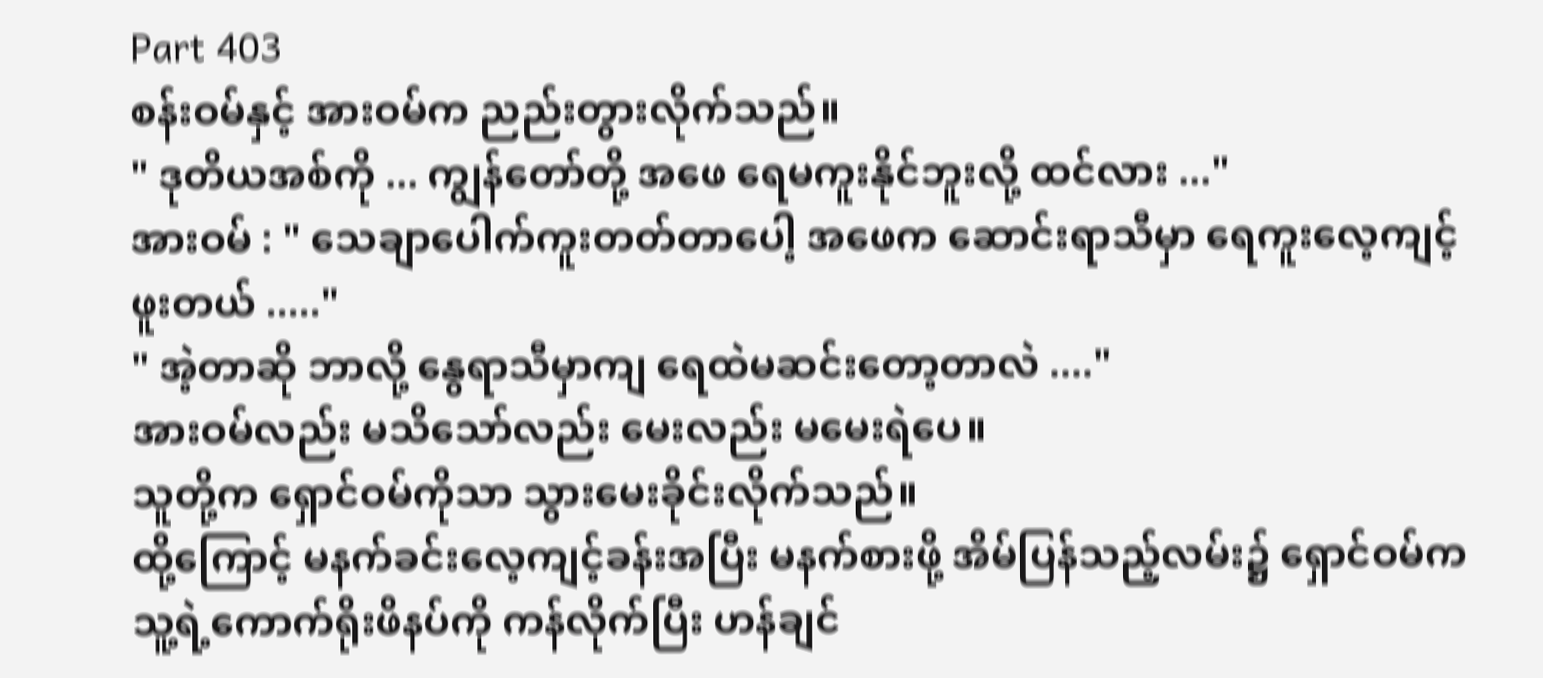Part 403
စန်းဝမ်နှင့် အားဝမ်က ညည်းတွားလိုက်သည်။
" ဒုတိယအစ်ကို ... ကျွန်တော်တို့ အဖေ ရေမကူးနိုင်ဘူးလို့ ထင်လား ..."
အားဝမ် : " သေချာပေါက်ကူးတတ်တာပေါ့ အဖေက ဆောင်းရာသီမှာ ရေကူးလေ့ကျင့်ဖူးတယ် ....."
" အဲ့တာဆို ဘာလို့ နွေရာသီမှာကျ ရေထဲမဆင်းတော့တာလဲ ...."
အားဝမ်လည်း မသိသော်လည်း မေးလည်း မမေးရဲပေ။
သူတို့က ရှောင်ဝမ်ကိုသာ သွားမေးခိုင်းလိုက်သည်။
ထို့ကြောင့် မနက်ခင်းလေ့ကျင့်ခန်းအပြီး မနက်စားဖို့ အိမ်ပြန်သည့်လမ်း၌ ရှောင်ဝမ်က သူ့ရဲ့ကောက်ရိုးဖိနပ်ကို ကန်လိုက်ပြီး ဟန်ချင်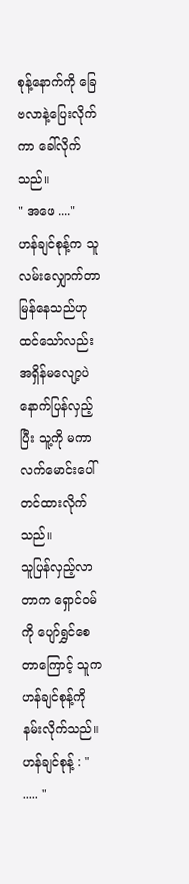စုန့်နောက်ကို ခြေဗလာနဲ့ပြေးလိုက်ကာ ခေါ်လိုက်သည်။
" အဖေ ...."
ဟန်ချင်စုန့်က သူလမ်းလျှောက်တာ မြန်နေသည်ဟု ထင်သော်လည်း အရှိန်မလျော့ပဲ နောက်ပြန်လှည့်ပြီး သူ့ကို မကာ လက်မောင်းပေါ်တင်ထားလိုက်သည်။
သူပြန်လှည့်လာတာက ရှောင်ဝမ်ကို ပျော်ရွှင်စေတာကြောင့် သူက ဟန်ချင်စုန့်ကို နမ်းလိုက်သည်။
ဟန်ချင်စုန့် : " ..... "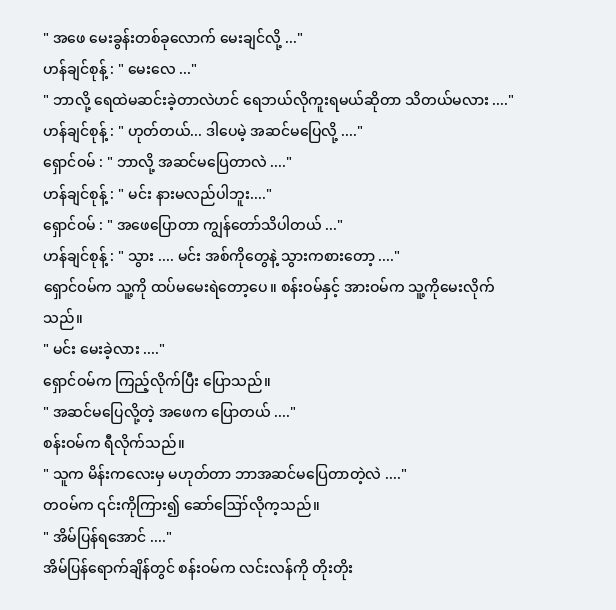" အဖေ မေးခွန်းတစ်ခုလောက် မေးချင်လို့ ..."
ဟန်ချင်စုန့် : " မေးလေ ..."
" ဘာလို့ ရေထဲမဆင်းခဲ့တာလဲဟင် ရေဘယ်လိုကူးရမယ်ဆိုတာ သိတယ်မလား ...."
ဟန်ချင်စုန့် : " ဟုတ်တယ်... ဒါပေမဲ့ အဆင်မပြေလို့ ...."
ရှောင်ဝမ် : " ဘာလို့ အဆင်မပြေတာလဲ ...."
ဟန်ချင်စုန့် : " မင်း နားမလည်ပါဘူး...."
ရှောင်ဝမ် : " အဖေပြောတာ ကျွန်တော်သိပါတယ် ..."
ဟန်ချင်စုန့် : " သွား .... မင်း အစ်ကိုတွေနဲ့ သွားကစားတော့ ...."
ရှောင်ဝမ်က သူ့ကို ထပ်မမေးရဲတော့ပေ။ စန်းဝမ်နှင့် အားဝမ်က သူ့ကိုမေးလိုက်သည်။
" မင်း မေးခဲ့လား ...."
ရှောင်ဝမ်က ကြည့်လိုက်ပြီး ပြောသည်။
" အဆင်မပြေလို့တဲ့ အဖေက ပြောတယ် ...."
စန်းဝမ်က ရီလိုက်သည်။
" သူက မိန်းကလေးမှ မဟုတ်တာ ဘာအဆင်မပြေတာတဲ့လဲ ...."
တဝမ်က ၎င်းကိုကြား၍ ဆော်ဪလိုက့သည်။
" အိမ်ပြန်ရအောင် ...."
အိမ်ပြန်ရောက်ချိန်တွင် စန်းဝမ်က လင်းလန်ကို တိုးတိုး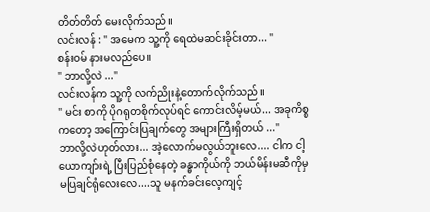တိတ်တိတ် မေးလိုက်သည်။
လင်းလန် : " အမေက သူ့ကို ရေထဲမဆင်းခိုင်းတာ... "
စန်းဝမ် နားမလည်ပေ။
" ဘာလို့လဲ ..."
လင်းလန်က သူ့ကို လက်ညိုးနဲ့တောက်လိုက်သည်။
" မင်း စာကို ပိုဂရုတစိုက်လုပ်ရင် ကောင်းလိမ့်မယ်... အခုကိစ္စကတော့ အကြောင်းပြချက်တွေ အများကြီးရှိတယ် ..."
ဘာလို့လဲဟုတ်လား... အဲ့လောက်မလွယ်ဘူးလေ.... ငါက ငါ့ယောကျာ်းရဲ့ ပြီးပြည်စုံနေတဲ့ ခန္ဓာကိုယ်ကို ဘယ်မိန်းမဆီကိုမှ မပြချင်ရုံလေးလေ....သူ မနက်ခင်းလေ့ကျင့်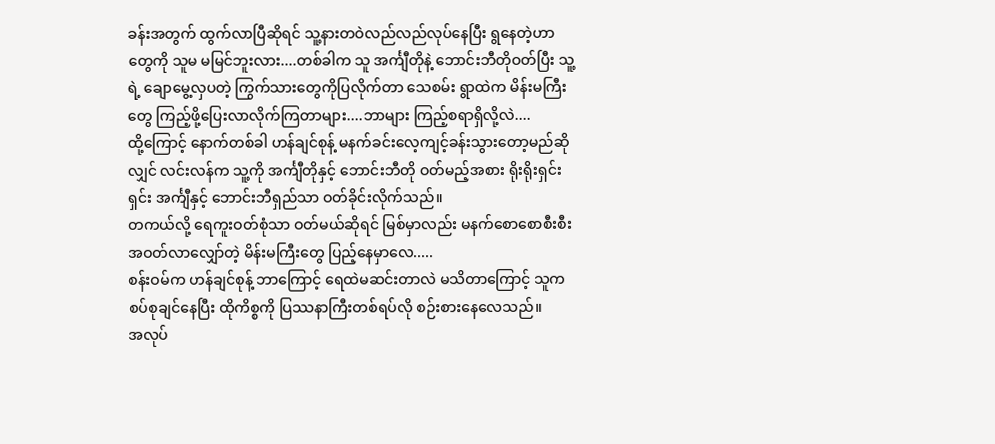ခန်းအတွက် ထွက်လာပြီဆိုရင် သူ့နားတဝဲလည်လည်လုပ်နေပြီး ရွနေတဲ့ဟာတွေကို သူမ မမြင်ဘူးလား....တစ်ခါက သူ အင်္ကျီတိုနဲ့ ဘောင်းဘီတိုဝတ်ပြီး သူ့ရဲ့ ချောမွေ့လှပတဲ့ ကြွက်သားတွေကိုပြလိုက်တာ သေစမ်း ရွာထဲက မိန်းမကြီးတွေ ကြည့်ဖို့ပြေးလာလိုက်ကြတာများ....ဘာများ ကြည့်စရာရှိလို့လဲ....
ထို့ကြောင့် နောက်တစ်ခါ ဟန်ချင်စုန့် မနက်ခင်းလေ့ကျင့်ခန်းသွားတော့မည်ဆိုလျှင် လင်းလန်က သူ့ကို အင်္ကျီတိုနှင့် ဘောင်းဘီတို ဝတ်မည့်အစား ရိုးရိုးရှင်းရှင်း အင်္ကျီနှင့် ဘောင်းဘီရှည်သာ ဝတ်ခိုင်းလိုက်သည်။
တကယ်လို့ ရေကူးဝတ်စုံသာ ဝတ်မယ်ဆိုရင် မြစ်မှာလည်း မနက်စောစောစီးစီး အဝတ်လာလျှော်တဲ့ မိန်းမကြီးတွေ ပြည့်နေမှာလေ.....
စန်းဝမ်က ဟန်ချင်စုန့် ဘာကြောင့် ရေထဲမဆင်းတာလဲ မသိတာကြောင့် သူက စပ်စုချင်နေပြီး ထိုကိစ္စကို ပြဿနာကြီးတစ်ရပ်လို စဉ်းစားနေလေသည်။
အလုပ်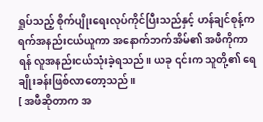ရှုပ်သည့် စိုက်ပျိုးရေးလုပ်ကိုင်ပြီးသည်နှင့် ဟန်ချင်စုန့်က ရက်အနည်းငယ်ယူကာ အနောက်ဘက်အိမ်၏ အဖီကိုကာရန် လူအနည်းငယ်သုံးခဲ့ရသည်။ ယခု ၎င်းက သူတို့၏ ရေချိုးခန်းဖြစ်လာတော့သည်။
[ အဖီဆိုတာက အ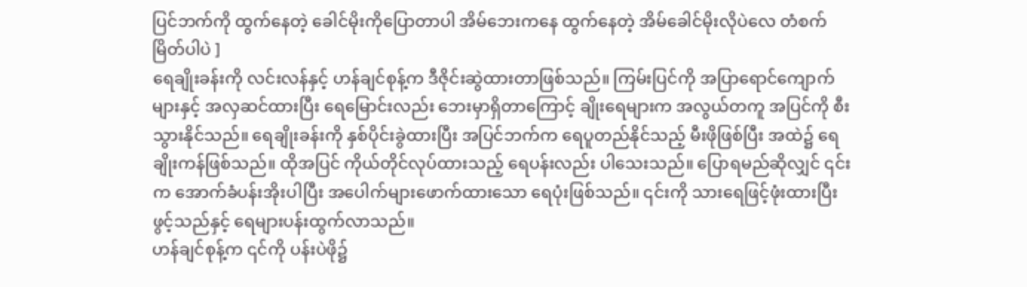ပြင်ဘက်ကို ထွက်နေတဲ့ ခေါင်မိုးကိုပြောတာပါ အိမ်ဘေးကနေ ထွက်နေတဲ့ အိမ်ခေါင်မိုးလိုပဲလေ တံစက်မြိတ်ပါပဲ ]
ရေချိုးခန်းကို လင်းလန်နှင့် ဟန်ချင်စုန့်က ဒီဇိုင်းဆွဲထားတာဖြစ်သည်။ ကြမ်းပြင်ကို အပြာရောင်ကျောက်များနှင့် အလှဆင်ထားပြီး ရေမြောင်းလည်း ဘေးမှာရှိတာကြောင့် ချိုးရေများက အလွယ်တကူ အပြင်ကို စီးသွားနိုင်သည်။ ရေချိုးခန်းကို နှစ်ပိုင်းခွဲထားပြီး အပြင်ဘက်က ရေပူတည်နိုင်သည့် မီးဖိုဖြစ်ပြီး အထဲ၌ ရေချိုးကန်ဖြစ်သည်။ ထိုအပြင် ကိုယ်တိုင်လုပ်ထားသည့် ရေပန်းလည်း ပါသေးသည်။ ပြောရမည်ဆိုလျှင် ၎င်းက အောက်ခံပန်းအိုးပါပြီး အပေါက်များဖောက်ထားသော ရေပုံးဖြစ်သည်။ ၎င်းကို သားရေဖြင့်ဖုံးထားပြီး ဖွင့်သည်နှင့် ရေများပန်းထွက်လာသည်။
ဟန်ချင်စုန့်က ၎င်ကို ပန်းပဲဖို၌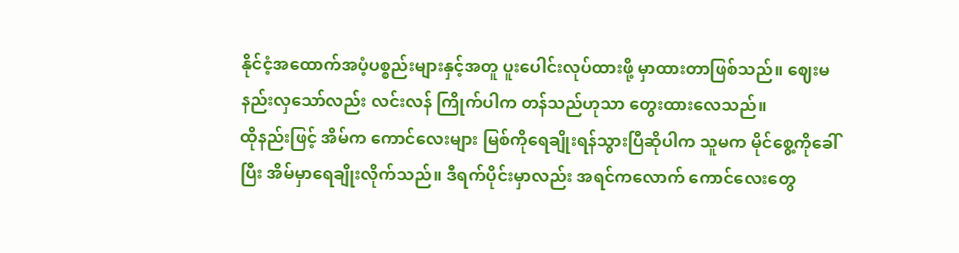နိုင်ငံ့အထောက်အပံ့ပစ္စည်းများနှင့်အတူ ပူးပေါင်းလုပ်ထားဖို့ မှာထားတာဖြစ်သည်။ ဈေးမနည်းလှသော်လည်း လင်းလန် ကြိုက်ပါက တန်သည်ဟုသာ တွေးထားလေသည်။
ထိုနည်းဖြင့် အိမ်က ကောင်လေးများ မြစ်ကိုရေချိုးရန်သွားပြီဆိုပါက သူမက မိုင်စွေ့ကိုခေါ်ပြီး အိမ်မှာရေချိုးလိုက်သည်။ ဒီရက်ပိုင်းမှာလည်း အရင်ကလောက် ကောင်လေးတွေ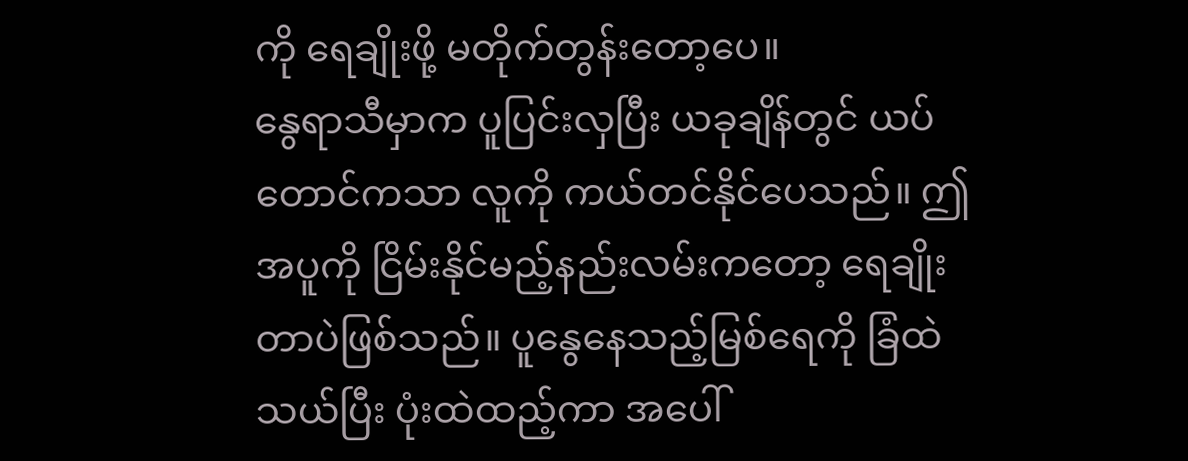ကို ရေချိုးဖို့ မတိုက်တွန်းတော့ပေ။
နွေရာသီမှာက ပူပြင်းလှပြီး ယခုချိန်တွင် ယပ်တောင်ကသာ လူကို ကယ်တင်နိုင်ပေသည်။ ဤအပူကို ငြိမ်းနိုင်မည့်နည်းလမ်းကတော့ ရေချိုးတာပဲဖြစ်သည်။ ပူနွေနေသည့်မြစ်ရေကို ခြံထဲသယ်ပြီး ပုံးထဲထည့်ကာ အပေါ်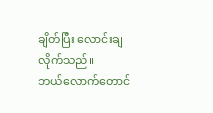ချိတ်ပြီး လောင်းချလိုက်သည်။
ဘယ်လောက်တောင်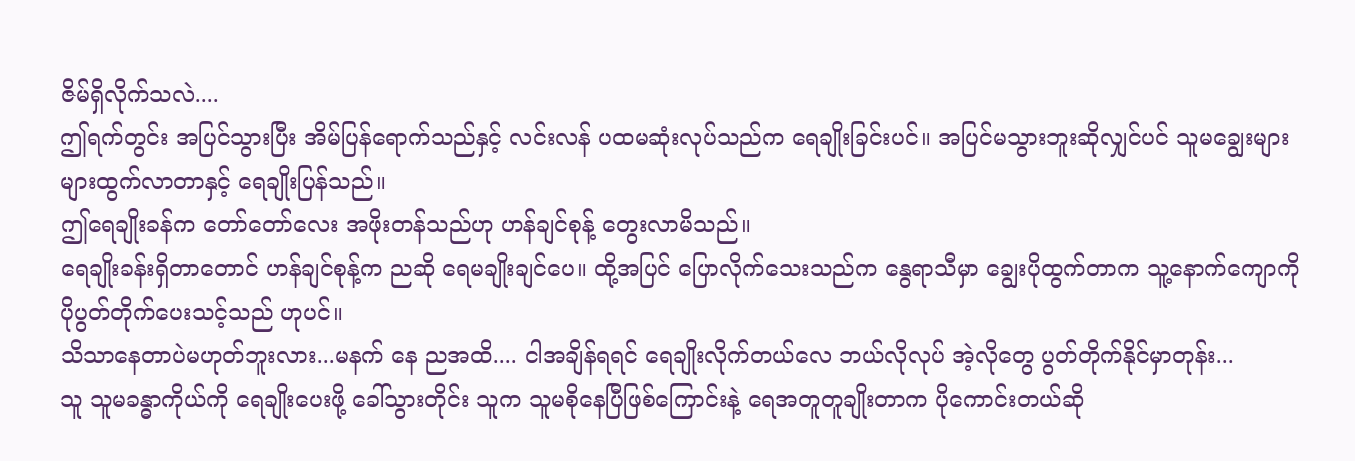ဇိမ်ရှိလိုက်သလဲ....
ဤရက်တွင်း အပြင်သွားပြီး အိမ်ပြန်ရောက်သည်နှင့် လင်းလန် ပထမဆုံးလုပ်သည်က ရေချိုးခြင်းပင်။ အပြင်မသွားဘူးဆိုလျှင်ပင် သူမချွေးများများထွက်လာတာနှင့် ရေချိုးပြန်သည်။
ဤရေချိုးခန်က တော်တော်လေး အဖိုးတန်သည်ဟု ဟန်ချင်စုန့် တွေးလာမိသည်။
ရေချိုးခန်းရှိတာတောင် ဟန်ချင်စုန့်က ညဆို ရေမချိုးချင်ပေ။ ထို့အပြင် ပြောလိုက်သေးသည်က နွေရာသီမှာ ချွေးပိုထွက်တာက သူ့နောက်ကျောကို ပိုပွတ်တိုက်ပေးသင့်သည် ဟုပင်။
သိသာနေတာပဲမဟုတ်ဘူးလား...မနက် နေ ညအထိ.... ငါအချိန်ရရင် ရေချိုးလိုက်တယ်လေ ဘယ်လိုလုပ် အဲ့လိုတွေ ပွတ်တိုက်နိုင်မှာတုန်း...
သူ သူမခန္ဓာကိုယ်ကို ရေချိုးပေးဖို့ ခေါ်သွားတိုင်း သူက သူမစိုနေပြီဖြစ်ကြောင်းနဲ့ ရေအတူတူချိုးတာက ပိုကောင်းတယ်ဆို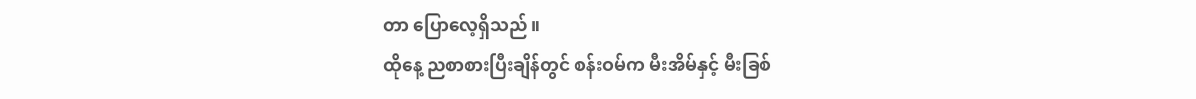တာ ပြောလေ့ရှိသည်။
ထိုနေ့ ညစာစားပြီးချိန်တွင် စန်းဝမ်က မီးအိမ်နှင့် မီးခြစ်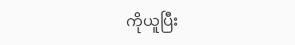ကိုယူပြီး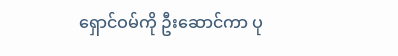ရှောင်ဝမ်ကို ဦးဆောင်ကာ ပု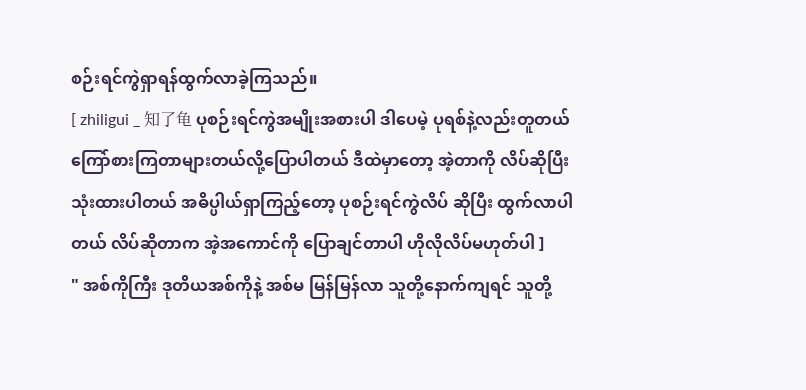စဉ်းရင်ကွဲရှာရန်ထွက်လာခဲ့ကြသည်။
[ zhiligui _ 知了龟 ပုစဉ်းရင်ကွဲအမျိုးအစားပါ ဒါပေမဲ့ ပုရစ်နဲ့လည်းတူတယ် ကြော်စားကြတာများတယ်လို့ပြောပါတယ် ဒီထဲမှာတော့ အဲ့တာကို လိပ်ဆိုပြီး သုံးထားပါတယ် အဓိပ္ပါယ်ရှာကြည့်တော့ ပုစဉ်းရင်ကွဲလိပ် ဆိုပြီး ထွက်လာပါတယ် လိပ်ဆိုတာက အဲ့အကောင်ကို ပြောချင်တာပါ ဟိုလိုလိပ်မဟုတ်ပါ ]
" အစ်ကိုကြီး ဒုတိယအစ်ကိုနဲ့ အစ်မ မြန်မြန်လာ သူတို့နောက်ကျရင် သူတို့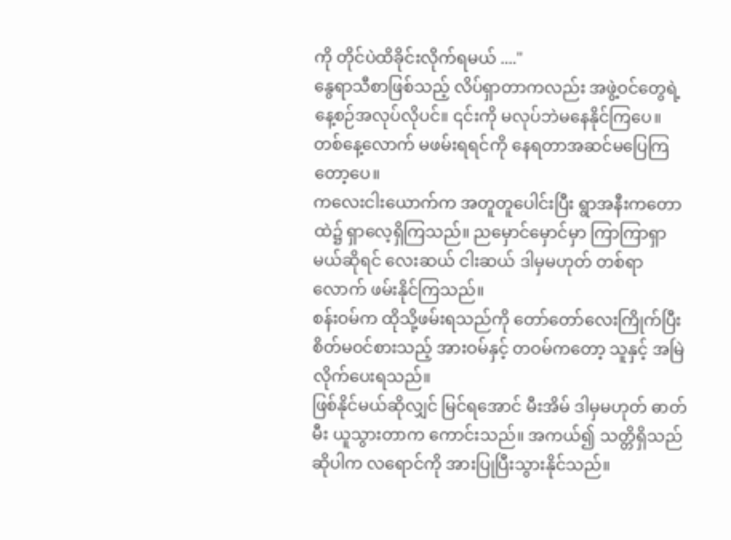ကို တိုင်ပဲထိခိုင်းလိုက်ရမယ် ...."
နွေရာသီစာဖြစ်သည့် လိပ်ရှာတာကလည်း အဖွဲ့ဝင်တွေရဲ့နေ့စဉ်အလုပ်လိုပင်။ ၎င်းကို မလုပ်ဘဲမနေနိုင်ကြပေ။ တစ်နေ့လောက် မဖမ်းရရင်ကို နေရတာအဆင်မပြေကြတော့ပေ။
ကလေးငါးယောက်က အတူတူပေါင်းပြီး ရွာအနီးကတောထဲ၌ ရှာလေ့ရှိကြသည်။ ညမှောင်မှောင်မှာ ကြာကြာရှာမယ်ဆိုရင် လေးဆယ် ငါးဆယ် ဒါမှမဟုတ် တစ်ရာလောက် ဖမ်းနိုင်ကြသည်။
စန်းဝမ်က ထိုသို့ဖမ်းရသည်ကို တော်တော်လေးကြိုက်ပြီး စိတ်မဝင်စားသည့် အားဝမ်နှင့် တဝမ်ကတော့ သူနှင့် အမြဲလိုက်ပေးရသည်။
ဖြစ်နိုင်မယ်ဆိုလျှင် မြင်ရအောင် မီးအိမ် ဒါမှမဟုတ် ဓာတ်မီး ယူသွားတာက ကောင်းသည်။ အကယ်၍ သတ္တိရှိသည်ဆိုပါက လရောင်ကို အားပြုပြီးသွားနိုင်သည်။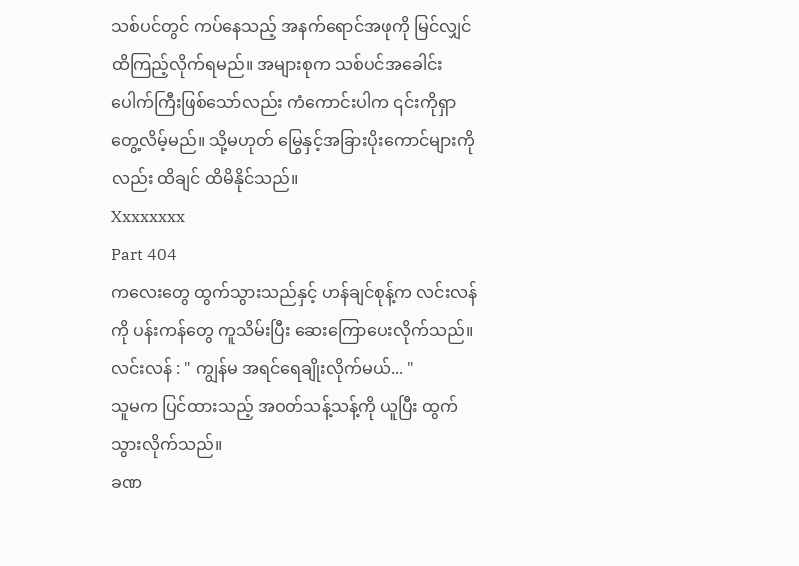သစ်ပင်တွင် ကပ်နေသည့် အနက်ရောင်အဖုကို မြင်လျှင် ထိကြည့်လိုက်ရမည်။ အများစုက သစ်ပင်အခေါင်းပေါက်ကြီးဖြစ်သော်လည်း ကံကောင်းပါက ၎င်းကိုရှာတွေ့လိမ့်မည်။ သို့မဟုတ် မြွေနှင့်အခြားပိုးကောင်များကိုလည်း ထိချင် ထိမိနိုင်သည်။
Xxxxxxxx
Part 404
ကလေးတွေ ထွက်သွားသည်နှင့် ဟန်ချင်စုန့်က လင်းလန်ကို ပန်းကန်တွေ ကူသိမ်းပြီး ဆေးကြောပေးလိုက်သည်။
လင်းလန် : " ကျွန်မ အရင်ရေချိုးလိုက်မယ်... "
သူမက ပြင်ထားသည့် အဝတ်သန့်သန့်ကို ယူပြီး ထွက်သွားလိုက်သည်။
ခဏ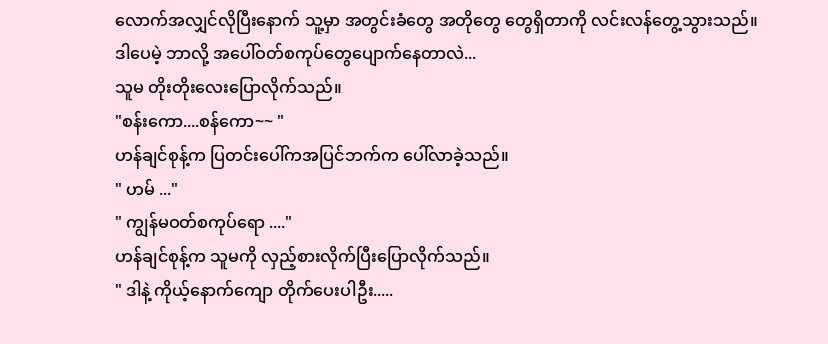လောက်အလျှင်လိုပြီးနောက် သူ့မှာ အတွင်းခံတွေ အတိုတွေ တွေရှိတာကို လင်းလန်တွေ့သွားသည်။
ဒါပေမဲ့ ဘာလို့ အပေါ်ဝတ်စကုပ်တွေပျောက်နေတာလဲ...
သူမ တိုးတိုးလေးပြောလိုက်သည်။
"စန်းကော....စန်ကော~~ "
ဟန်ချင်စုန့်က ပြတင်းပေါ်ကအပြင်ဘက်က ပေါ်လာခဲ့သည်။
" ဟမ် ..."
" ကျွန်မဝတ်စကုပ်ရော ...."
ဟန်ချင်စုန့်က သူမကို လှည့်စားလိုက်ပြီးပြောလိုက်သည်။
" ဒါနဲ့ ကိုယ့်နောက်ကျော တိုက်ပေးပါဦး.....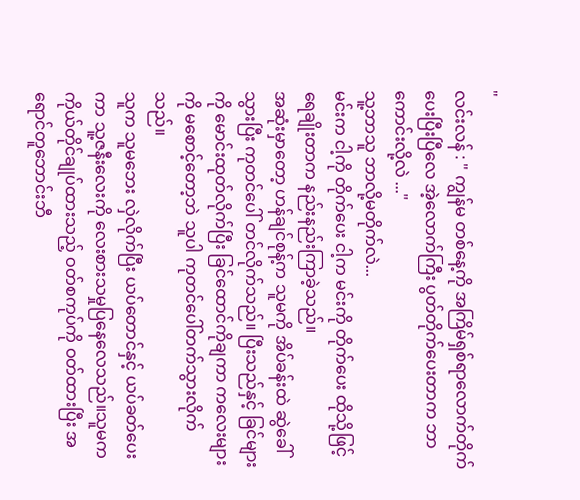"
လင်းလန် : " ကျွန်မ တစ်နေ့ကို အကြိမ်ရှစ်ရာလောက်တိုက်ပေးပြီးပြီလေ အဲ့လောက်ကြီး ပွတ်တိုက်ပေးတာက ဘာကောင်းလို့လဲ ..."
သူ့ဘာသူ ဘာလို့မတိုက်လဲ...
မင်းက ငါ့ကို တိုက်ပေး ငါ့က မင်းကို တိုက်ပေး ထိုသို့ဖြင့် ရေချိုးတာက နည်းနည်းကြာခဲ့သည်။
အဆုံးမှာတော့ ဟန်ချင်စုန့်က သူမကို အိပ်ခန်းထဲ ဆွဲခေါ်သွားပြီး ကုတင်ပေါ် တင်လိုက်သည်။ ပြီးသည်နှင့် ခြင်များကို မောင်းထုတ်လိုက်ပြီး ခြင်ထောင်ကိုချကာ ကလေးများကို မစောင့်တော့ဘဲ သူပါ ကုတင်ပေါ်တက်သွားလိုက်သည်။
သူက သူမဘေး လှဲလိုက်ပြီး ယပ်တောင်နှင့် ယပ်ခတ်ပေးကာ သူ့ဇနီးလေးကို လေးစားသမှုပြနေလေသည်။သူမက ကိုယ်တိုင်ချုပ်ထားသည့် ဝတ်စကုပ်ကို ဝတ်ထားပြီး အရောင်တူဘောင်းဘီ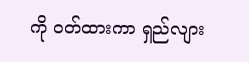ကို ဝတ်ထားကာ ရှည်လျား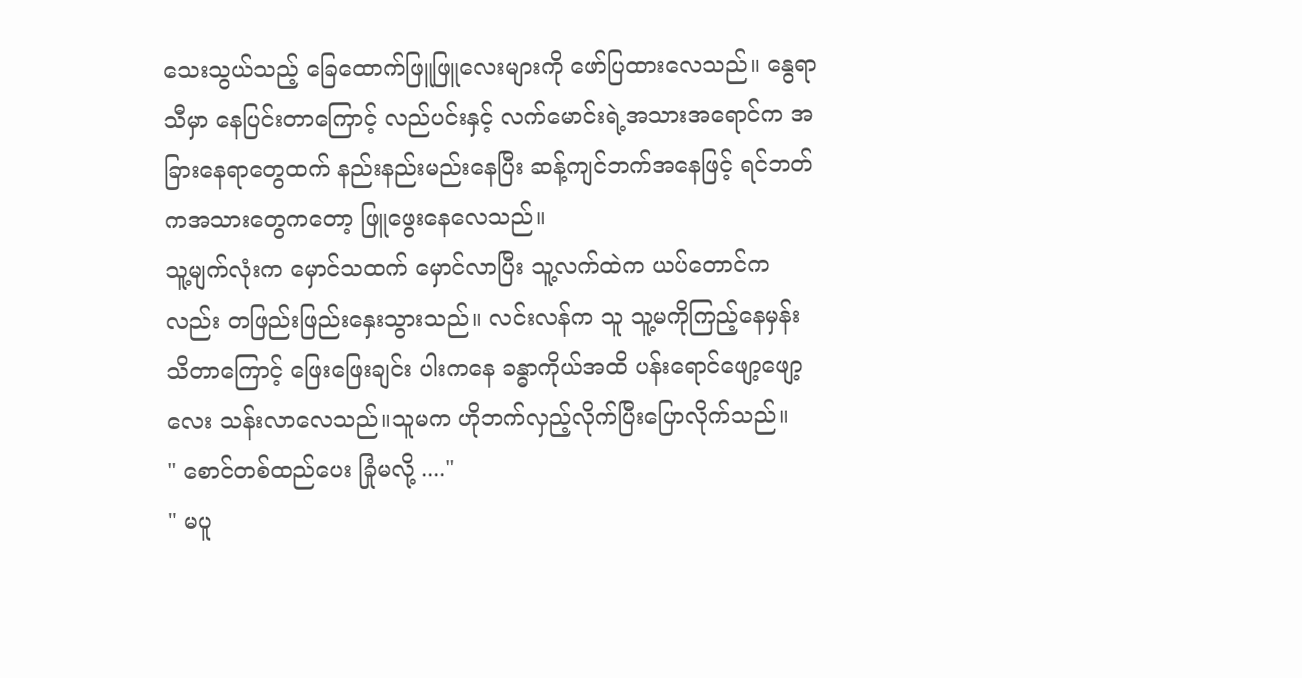သေးသွယ်သည့် ခြေထောက်ဖြူဖြူလေးများကို ဖော်ပြထားလေသည်။ နွေရာသီမှာ နေပြင်းတာကြောင့် လည်ပင်းနှင့် လက်မောင်းရဲ့အသားအရောင်က အခြားနေရာတွေထက် နည်းနည်းမည်းနေပြီး ဆန့်ကျင်ဘက်အနေဖြင့် ရင်ဘတ်ကအသားတွေကတော့ ဖြူဖွေးနေလေသည်။
သူ့မျက်လုံးက မှောင်သထက် မှောင်လာပြီး သူ့လက်ထဲက ယပ်တောင်ကလည်း တဖြည်းဖြည်းနှေးသွားသည်။ လင်းလန်က သူ သူ့မကိုကြည့်နေမှန်းသိတာကြောင့် ဖြေးဖြေးချင်း ပါးကနေ ခန္ဓာကိုယ်အထိ ပန်းရောင်ဖျော့ဖျော့လေး သန်းလာလေသည်။သူမက ဟိုဘက်လှည့်လိုက်ပြီးပြောလိုက်သည်။
" စောင်တစ်ထည်ပေး ခြုံမလို့ ...."
" မပူ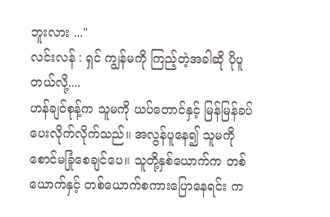ဘူးလား ..."
လင်းလန် : ရှင် ကျွန်မကို ကြည့်တဲ့အခါဆို ပိုပူတယ်လို့....
ဟန်ချင်စုန့်က သူမကို ယပ်တောင်နှင့် မြန်မြန်ခပ်ပေးလိုက်လိုက်သည်။ အလွန်ပူနေ၍ သူမကို စောင်မခြုံစေချင်ပေ။ သူတို့နှစ်ယောက်က တစ်ယောက်နှင့် တစ်ယောက်စကားပြောနေရင်း က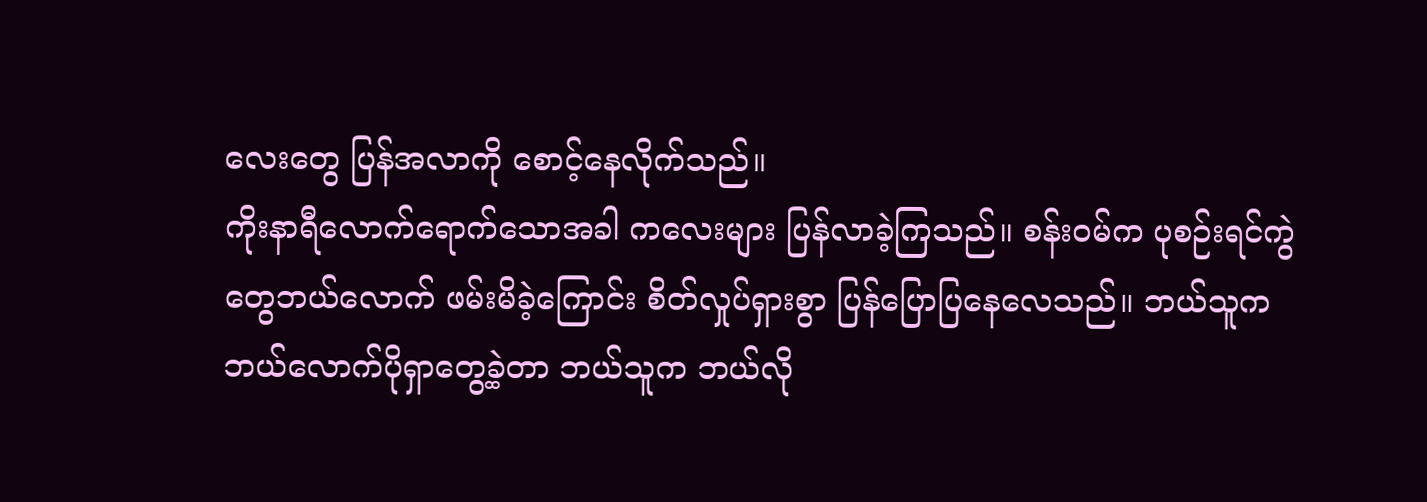လေးတွေ ပြန်အလာကို စောင့်နေလိုက်သည်။
ကိုးနာရီလောက်ရောက်သောအခါ ကလေးများ ပြန်လာခဲ့ကြသည်။ စန်းဝမ်က ပုစဉ်းရင်ကွဲတွေဘယ်လောက် ဖမ်းမိခဲ့ကြောင်း စိတ်လှုပ်ရှားစွာ ပြန်ပြောပြနေလေသည်။ ဘယ်သူက ဘယ်လောက်ပိုရှာတွေ့ခဲ့တာ ဘယ်သူက ဘယ်လို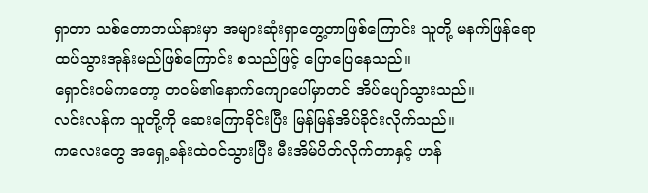ရှာတာ သစ်တောဘယ်နားမှာ အများဆုံးရှာတွေ့တာဖြစ်ကြောင်း သူတို့ မနက်ဖြန်ရော ထပ်သွားအုန်းမည်ဖြစ်ကြောင်း စသည်ဖြင့် ပြောပြေနေသည်။
ရှောင်းဝမ်ကတော့ တဝမ်၏နောက်ကျောပေါ်မှာတင် အိပ်ပျော်သွားသည်။
လင်းလန်က သူတို့ကို ဆေးကြောခိုင်းပြီး မြန်မြန်အိပ်ခိုင်းလိုက်သည်။
ကလေးတွေ အရှေ့ခန်းထဲဝင်သွားပြီး မီးအိမ်ပိတ်လိုက်တာနှင့် ဟန်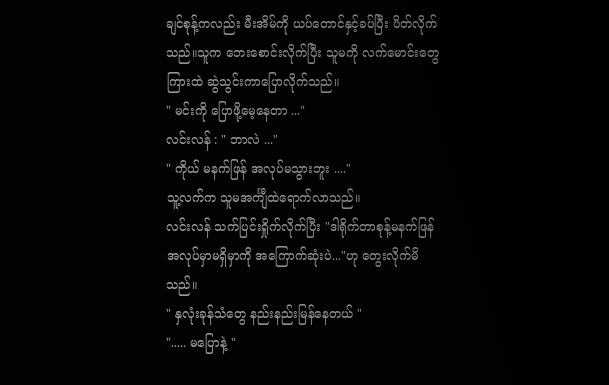ချင်စုန့်ကလည်း မီးအိမ်ကို ယပ်တောင်နှင့်ခပ်ပြီး ပိတ်လိုက်သည်။သူက ဘေးစောင်းလိုက်ပြီး သူမကို လက်မောင်းတွေကြားထဲ ဆွဲသွင်းကာပြောလိုက်သည်။
" မင်းကို ပြောဖို့မေ့နေတာ ..."
လင်းလန် : " ဘာလဲ ..."
" ကိုယ် မနက်ဖြန် အလုပ်မသွားဘူး ...."
သူ့လက်က သူမအင်္ကျီထဲရောက်လာသည်။
လင်းလန် သက်ပြင်းရှိုက်လိုက်ပြီး "ဒါရိုက်တာစုန့်မနက်ဖြန် အလုပ်မှာမရှိမှာကို အကြောက်ဆုံးပဲ..."ဟု တွေးလိုက်မိသည်။
" နှလုံးခုန်သံတွေ နည်းနည်းမြန်နေတယ် "
"..... မပြောနဲ့ "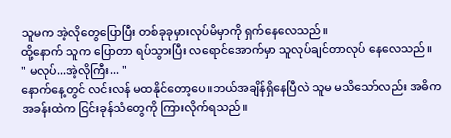သူမက အဲ့လိုတွေပြောပြီး တစ်ခုခုမှားလုပ်မိမှာကို ရှက်နေလေသည်။
ထို့နောက် သူက ပြောတာ ရပ်သွားပြီး လရောင်အောက်မှာ သူလုပ်ချင်တာလုပ် နေလေသည်။
" မလုပ်...အဲ့လိုကြီး... "
နောက်နေ့တွင် လင်းလန် မထနိုင်တော့ပေ။ဘယ်အချိန်ရှိနေပြီလဲ သူမ မသိသော်လည်း အဓိကအခန်းထဲက ငြင်းခုန်သံတွေကို ကြားလိုက်ရသည်။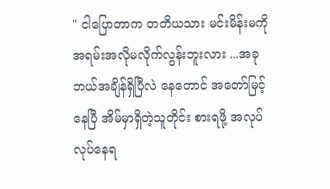" ငါပြောတာက တတိယသား မင်းမိန်းမကို အရမ်းအလိုမလိုက်လွန်းဘူးလား ...အခု ဘယ်အချိန်ရှိပြီလဲ နေတောင် အတော်မြင့်နေပြီ အိမ်မှာရှိတဲ့သူတိုင်း စားရဖို့ အလုပ်လုပ်နေရ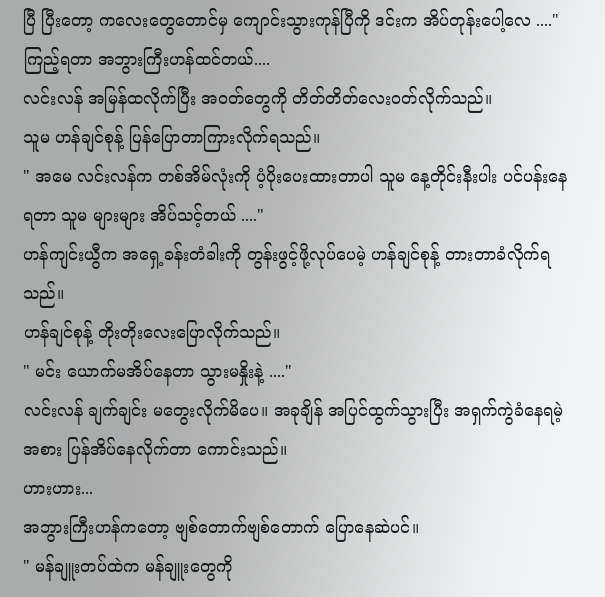ပြီ ပြီးတော့ ကလေးတွေတောင်မှ ကျောင်းသွားကုန်ပြီကို ဒင်းက အိပ်တုန်းပေါ့လေ ...."
ကြည့်ရတာ အဘွားကြီးဟန်ထင်တယ်....
လင်းလန် အမြန်ထလိုက်ပြီး အဝတ်တွေကို တိတ်တိတ်လေးဝတ်လိုက်သည်။
သူမ ဟန်ချင်စုန့် ပြန်ပြောတာကြားလိုက်ရသည်။
" အမေ လင်းလန်က တစ်အိမ်လုံးကို ပံ့ပိုးပေးထားတာပါ သူမ နေ့တိုင်းနီးပါး ပင်ပန်းနေရတာ သူမ များများ အိပ်သင့်တယ် ...."
ဟန်ကျင်းယွီက အရှေ့ခန်းတံခါးကို တွန်းဖွင့်ဖို့လုပ်ပေမဲ့ ဟန်ချင်စုန့် တားတာခံလိုက်ရသည်။
ဟန်ချင်စုန့် တိုးတိုးလေးပြောလိုက်သည်။
" မင်း ယောက်မအိပ်နေတာ သွားမနှိုးနဲ့ ...."
လင်းလန် ချက်ချင်း မတွေးလိုက်မိပေ။ အခုချိန် အပြင်ထွက်သွားပြီး အရှက်ကွဲခံနေရမဲ့အစား ပြန်အိပ်နေလိုက်တာ ကောင်းသည်။
ဟားဟား...
အဘွားကြီးဟန်ကတော့ ဗျစ်တောက်ဗျစ်တောက် ပြောနေဆဲပင်။
" မန်ချူးတပ်ထဲက မန်ချူးတွေကို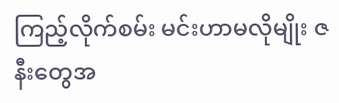ကြည့်လိုက်စမ်း မင်းဟာမလိုမျိုး ဇနီးတွေအ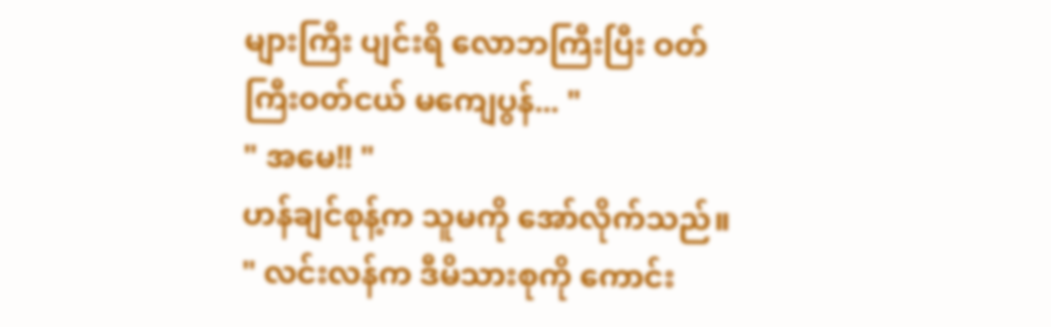များကြီး ပျင်းရိ လောဘကြီးပြီး ဝတ်ကြီးဝတ်ငယ် မကျေပွန်... "
" အမေ!! "
ဟန်ချင်စုန့်က သူမကို အော်လိုက်သည်။
" လင်းလန်က ဒီမိသားစုကို ကောင်း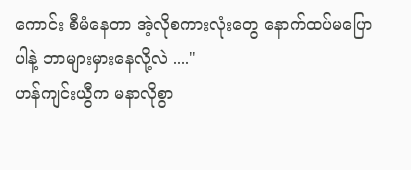ကောင်း စီမံနေတာ အဲ့လိုစကားလုံးတွေ နောက်ထပ်မပြောပါနဲ့ ဘာများမှားနေလို့လဲ ...."
ဟန်ကျင်းယွီက မနာလိုစွာ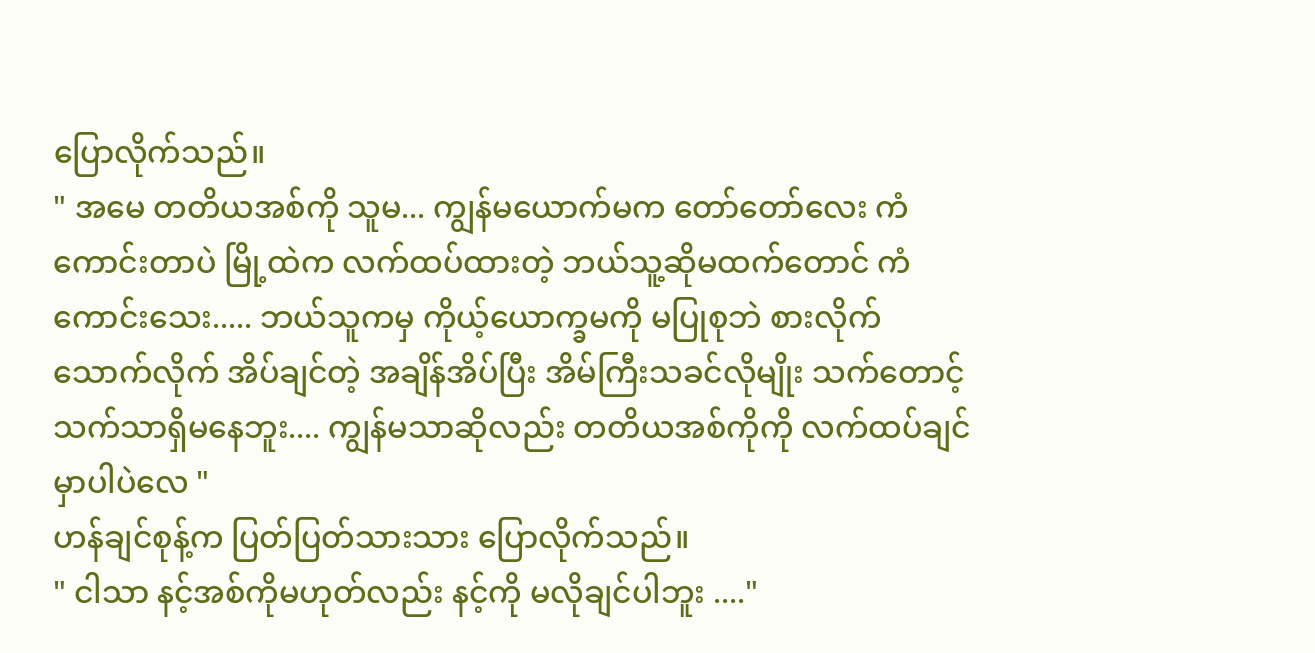ပြောလိုက်သည်။
" အမေ တတိယအစ်ကို သူမ... ကျွန်မယောက်မက တော်တော်လေး ကံကောင်းတာပဲ မြို့ထဲက လက်ထပ်ထားတဲ့ ဘယ်သူ့ဆိုမထက်တောင် ကံကောင်းသေး..... ဘယ်သူကမှ ကိုယ့်ယောက္ခမကို မပြုစုဘဲ စားလိုက်သောက်လိုက် အိပ်ချင်တဲ့ အချိန်အိပ်ပြီး အိမ်ကြီးသခင်လိုမျိုး သက်တောင့်သက်သာရှိမနေဘူး.... ကျွန်မသာဆိုလည်း တတိယအစ်ကိုကို လက်ထပ်ချင်မှာပါပဲလေ "
ဟန်ချင်စုန့်က ပြတ်ပြတ်သားသား ပြောလိုက်သည်။
" ငါသာ နင့်အစ်ကိုမဟုတ်လည်း နင့်ကို မလိုချင်ပါဘူး ...."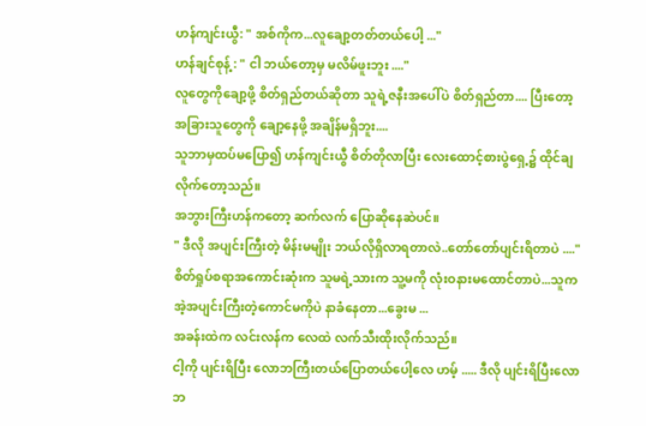ဟန်ကျင်းယွီ: " အစ်ကိုက...လူချော့တတ်တယ်ပေါ့ ..."
ဟန်ချင်စုန့် : " ငါ ဘယ်တော့မှ မလိမ်ဖူးဘူး ...."
လူတွေကိုချော့ဖို့ စိတ်ရှည်တယ်ဆိုတာ သူရဲ့ဇနီးအပေါ်ပဲ စိတ်ရှည်တာ.... ပြီးတော့ အခြားသူတွေကို ချော့နေဖို့ အချိန်မရှိဘူး....
သူဘာမှထပ်မပြော၍ ဟန်ကျင်းယွီ စိတ်တိုလာပြီး လေးထောင့်စားပွဲရှေ့၌ ထိုင်ချလိုက်တော့သည်။
အဘွားကြီးဟန်ကတော့ ဆက်လက် ပြောဆိုနေဆဲပင်။
" ဒီလို အပျင်းကြီးတဲ့ မိန်းမမျိုး ဘယ်လိုရှိလာရတာလဲ..တော်တော်ပျင်းရိတာပဲ ...."
စိတ်ရှုပ်စရာအကောင်းဆုံးက သူမရဲ့သားက သူ့မကို လုံးဝနားမထောင်တာပဲ...သူက အဲ့အပျင်းကြီးတဲ့ကောင်မကိုပဲ နာခံနေတာ...ခွေးမ ...
အခန်းထဲက လင်းလန်က လေထဲ လက်သီးထိုးလိုက်သည်။
ငါ့ကို ပျင်းရိပြီး လောဘကြီးတယ်ပြောတယ်ပေါ့လေ ဟမ့် ..... ဒီလို ပျင်းရိပြီးလောဘ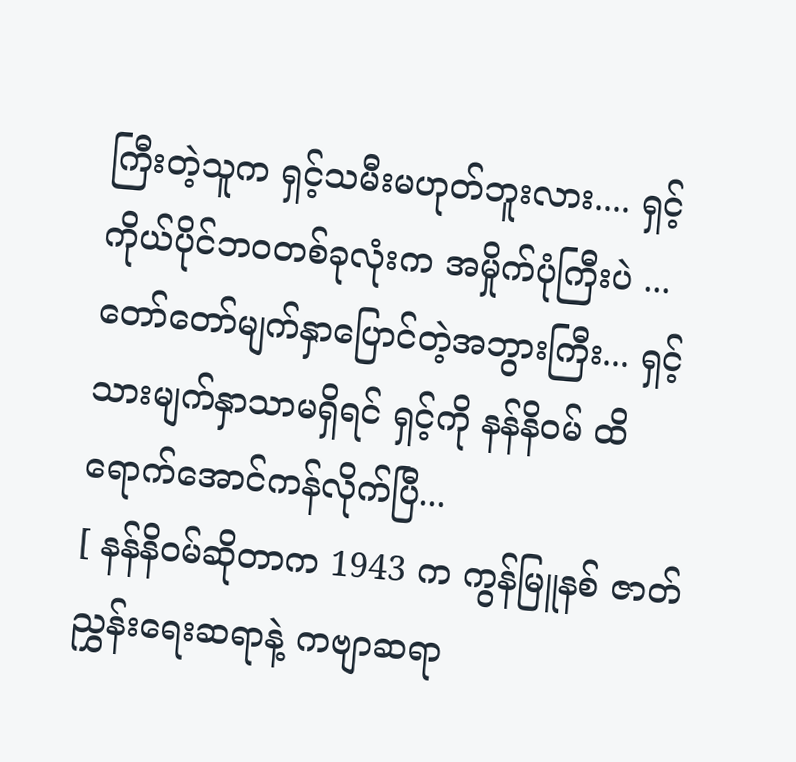ကြီးတဲ့သူက ရှင့်သမီးမဟုတ်ဘူးလား.... ရှင့်ကိုယ်ပိုင်ဘဝတစ်ခုလုံးက အမှိုက်ပုံကြီးပဲ ... တော်တော်မျက်နှာပြောင်တဲ့အဘွားကြီး... ရှင့်သားမျက်နှာသာမရှိရင် ရှင့်ကို နန်နိဝမ် ထိရောက်အောင်ကန်လိုက်ပြီ...
[ နန်နိဝမ်ဆိုတာက 1943 က ကွန်မြူနစ် ဇာတ်ညွှန်းရေးဆရာနဲ့ ကဗျာဆရာ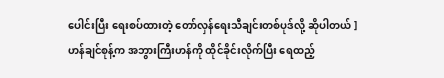ပေါင်းပြီး ရေးစပ်ထားတဲ့ တော်လှန်ရေးသီချင်းတစ်ပုဒ်လို့ ဆိုပါတယ် ]
ဟန်ချင်စုန့်က အဘွားကြီးဟန်ကို ထိုင်ခိုင်းလိုက်ပြီး ရေထည့်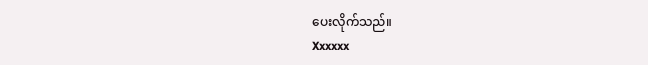ပေးလိုက်သည်။
Xxxxxx